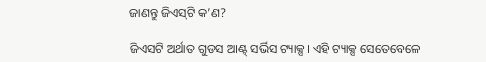ଜାଣନ୍ତୁ ଜିଏସ୍‌ଟି କ’ଣ?

ଜିଏସଟି ଅର୍ଥାତ ଗୁଡସ ଆଣ୍ଟ୍ ସର୍ଭିସ ଟ୍ୟାକ୍ସ। ଏହି ଟ୍ୟାକ୍ସ ସେତେବେଳେ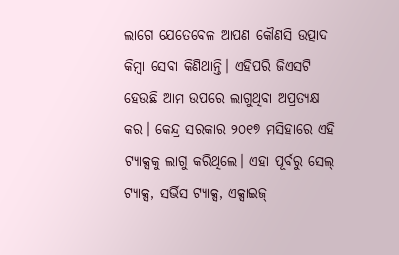ଲାଗେ ଯେତେବେଳ ଆପଣ କୌଣସି ଉତ୍ପାଦ କିମ୍ବା ସେବା କିଣିଥାନ୍ତି। ଏହିପରି ଜିଏସଟି ହେଉଛି ଆମ ଉପରେ ଲାଗୁଥିବା ଅପ୍ରତ୍ୟକ୍ଷ କର। କେନ୍ଦ୍ର ସରକାର ୨୦୧୭ ମସିହାରେ ଏହି ଟ୍ୟାକ୍ସକୁ ଲାଗୁ କରିଥିଲେ। ଏହା ପୂର୍ବରୁ ସେଲ୍ ଟ୍ୟାକ୍ସ, ସର୍ଭିସ ଟ୍ୟାକ୍ସ, ଏକ୍ସାଇଜ୍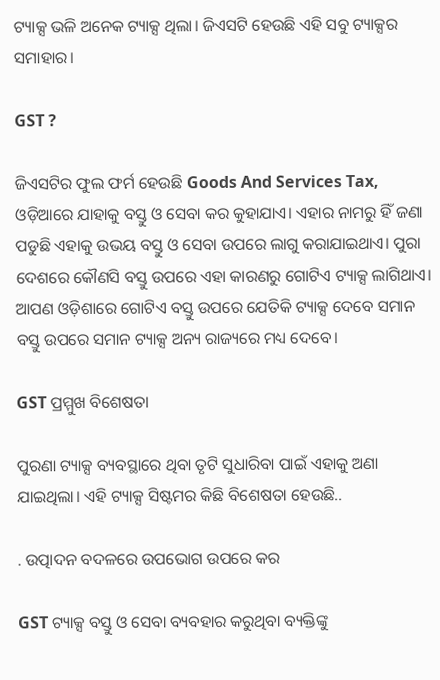ଟ୍ୟାକ୍ସ ଭଳି ଅନେକ ଟ୍ୟାକ୍ସ ଥିଲା। ଜିଏସଟି ହେଉଛି ଏହି ସବୁ ଟ୍ୟାକ୍ସର ସମାହାର।

GST ?

ଜିଏସଟିର ଫୁଲ ଫର୍ମ ହେଉଛି Goods And Services Tax, ଓଡ଼ିଆରେ ଯାହାକୁ ବସ୍ତୁ ଓ ସେବା କର କୁହାଯାଏ। ଏହାର ନାମରୁ ହିଁ ଜଣା ପଡୁଛି ଏହାକୁ ଉଭୟ ବସ୍ତୁ ଓ ସେବା ଉପରେ ଲାଗୁ କରାଯାଇଥାଏ। ପୁରା ଦେଶରେ କୌଣସି ବସ୍ତୁ ଉପରେ ଏହା କାରଣରୁ ଗୋଟିଏ ଟ୍ୟାକ୍ସ ଲାଗିଥାଏ। ଆପଣ ଓଡ଼ିଶାରେ ଗୋଟିଏ ବସ୍ତୁ ଉପରେ ଯେତିକି ଟ୍ୟାକ୍ସ ଦେବେ ସମାନ ବସ୍ତୁ ଉପରେ ସମାନ ଟ୍ୟାକ୍ସ ଅନ୍ୟ ରାଜ୍ୟରେ ମଧ୍ୟ ଦେବେ।

GST ପ୍ରମ୍ମୁଖ ବିଶେଷତା

ପୁରଣା ଟ୍ୟାକ୍ସ ବ୍ୟବସ୍ଥାରେ ଥିବା ତୃଟି ସୁଧାରିବା ପାଇଁ ଏହାକୁ ଅଣା ଯାଇଥିଲା। ଏହି ଟ୍ୟାକ୍ସ ସିଷ୍ଟମର କିଛି ବିଶେଷତା ହେଉଛି..

. ଉତ୍ପାଦନ ବଦଳରେ ଉପଭୋଗ ଉପରେ କର

GST ଟ୍ୟାକ୍ସ ବସ୍ତୁ ଓ ସେବା ବ୍ୟବହାର କରୁଥିବା ବ୍ୟକ୍ତିଙ୍କୁ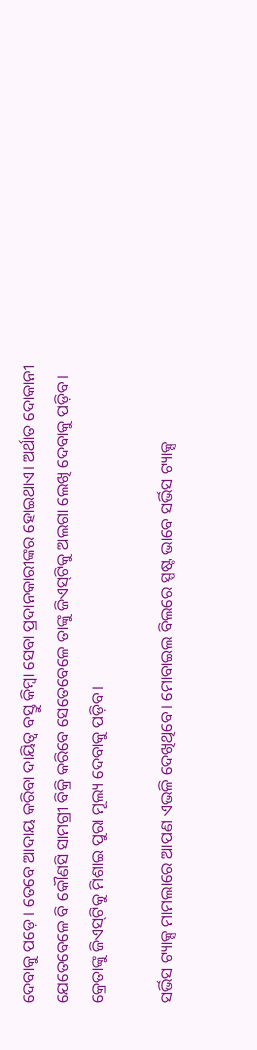ଦେବାକୁ ପଡ଼େ। ତେବେ ଆଦାୟ କରିବା ଦାୟିତ୍ୱ ବସ୍ତୁ କିମ୍ବା ସେବା ପ୍ରଦାନକାରୀଙ୍କର ହୋଇଥାଏ। ଅର୍ଥାତ ଦୋକାନୀ ଯେତେବେଳେ ବି କୌଣସି ସାମଗ୍ରୀ ବିକ୍ରି କରିବେ ସେତେବେଳେ ତାଙ୍କୁ ଜିଏସ୍‌ଟିକୁ ଅଲଗା ଲେଖି ଦେବାକୁ ପଡ଼ିବ। କ୍ରେତାଙ୍କୁ ଜିଏସ୍‌ଟିକୁ ମିଶାଇ ପୁରା ମୂଲ୍ୟ ଦେବାକୁ ପଡ଼ିବ।

ସର୍ଭିସ ଟ୍ୟାକ୍ସ ମାମଲାରେ ଆପଣ ଏଭଳି ଦେଖିଥିବେ। ମୋବାଇଲ ବିଲରେ ସ୍ପଷ୍ଟ ଭାବେ ସର୍ଭିସ ଟ୍ୟାକ୍ସ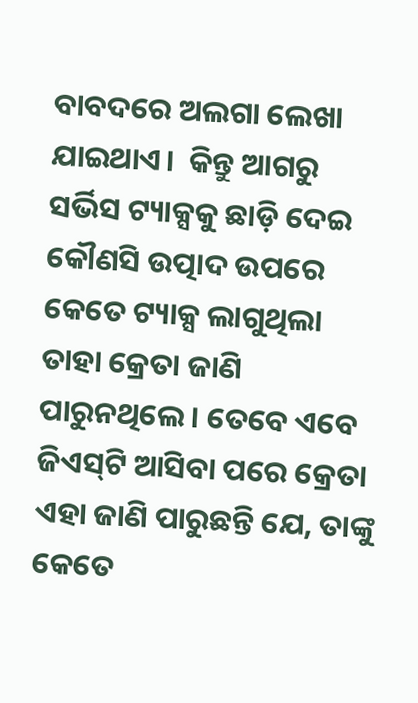ବାବଦରେ ଅଲଗା ଲେଖା ଯାଇଥାଏ।  କିନ୍ତୁ ଆଗରୁ ସର୍ଭିସ ଟ୍ୟାକ୍ସକୁ ଛାଡ଼ି ଦେଇ କୌଣସି ଉତ୍ପାଦ ଉପରେ କେତେ ଟ୍ୟାକ୍ସ ଲାଗୁଥିଲା ତାହା କ୍ରେତା ଜାଣି ପାରୁନଥିଲେ। ତେବେ ଏବେ ଜିଏସ୍‌ଟି ଆସିବା ପରେ କ୍ରେତା ଏହା ଜାଣି ପାରୁଛନ୍ତି ଯେ, ତାଙ୍କୁ କେତେ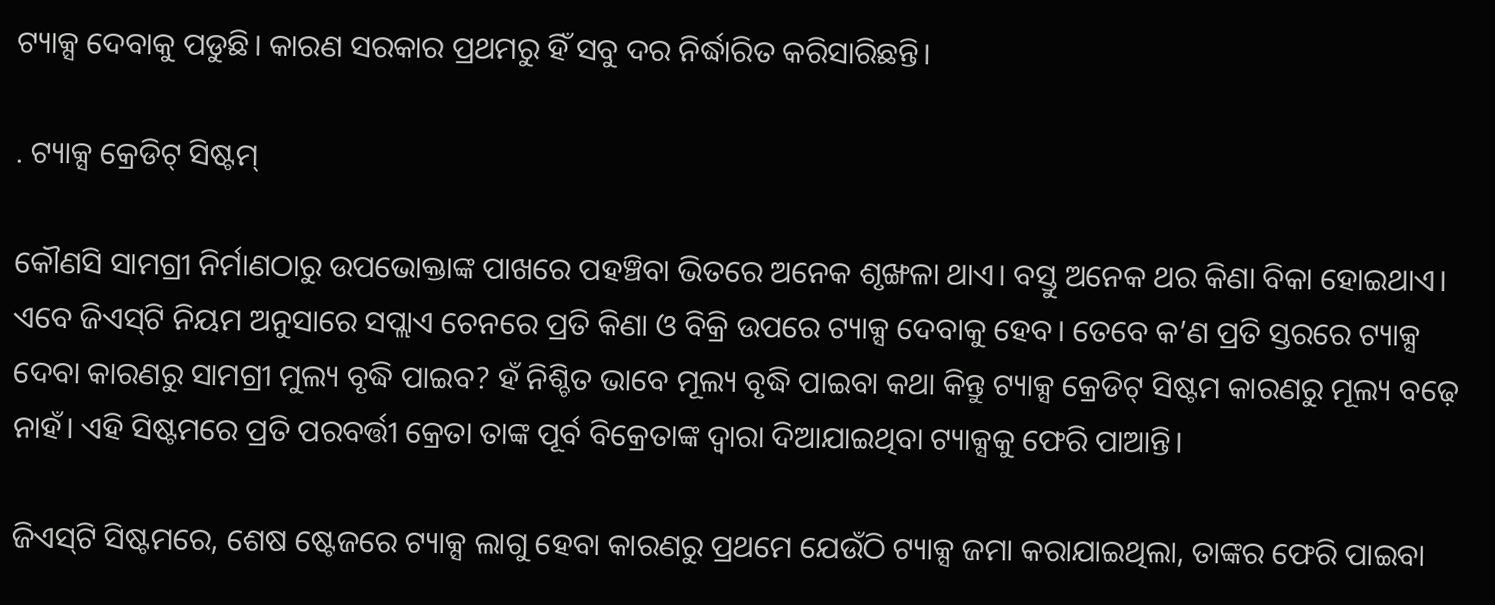ଟ୍ୟାକ୍ସ ଦେବାକୁ ପଡୁଛି। କାରଣ ସରକାର ପ୍ରଥମରୁ ହିଁ ସବୁ ଦର ନିର୍ଦ୍ଧାରିତ କରିସାରିଛନ୍ତି।

. ଟ୍ୟାକ୍ସ କ୍ରେଡିଟ୍ ସିଷ୍ଟମ୍

କୌଣସି ସାମଗ୍ରୀ ନିର୍ମାଣଠାରୁ ଉପଭୋକ୍ତାଙ୍କ ପାଖରେ ପହଞ୍ଚିବା ଭିତରେ ଅନେକ ଶୃଙ୍ଖଳା ଥାଏ। ବସ୍ତୁ ଅନେକ ଥର କିଣା ବିକା ହୋଇଥାଏ। ଏବେ ଜିଏସ୍‌ଟି ନିୟମ ଅନୁସାରେ ସପ୍ଲାଏ ଚେନରେ ପ୍ରତି କିଣା ଓ ବିକ୍ରି ଉପରେ ଟ୍ୟାକ୍ସ ଦେବାକୁ ହେବ। ତେବେ କ’ଣ ପ୍ରତି ସ୍ତରରେ ଟ୍ୟାକ୍ସ ଦେବା କାରଣରୁ ସାମଗ୍ରୀ ମୁଲ୍ୟ ବୃଦ୍ଧି ପାଇବ? ହଁ ନିଶ୍ଚିତ ଭାବେ ମୂଲ୍ୟ ବୃଦ୍ଧି ପାଇବା କଥା କିନ୍ତୁ ଟ୍ୟାକ୍ସ କ୍ରେଡିଟ୍ ସିଷ୍ଟମ କାରଣରୁ ମୂଲ୍ୟ ବଢ଼େ ନାହଁ। ଏହି ସିଷ୍ଟମରେ ପ୍ରତି ପରବର୍ତ୍ତୀ କ୍ରେତା ତାଙ୍କ ପୂର୍ବ ବିକ୍ରେତାଙ୍କ ଦ୍ୱାରା ଦିଆଯାଇଥିବା ଟ୍ୟାକ୍ସକୁ ଫେରି ପାଆନ୍ତି।

ଜିଏସ୍‌ଟି ସିଷ୍ଟମରେ, ଶେଷ ଷ୍ଟେଜରେ ଟ୍ୟାକ୍ସ ଲାଗୁ ହେବା କାରଣରୁ ପ୍ରଥମେ ଯେଉଁଠି ଟ୍ୟାକ୍ସ ଜମା କରାଯାଇଥିଲା, ତାଙ୍କର ଫେରି ପାଇବା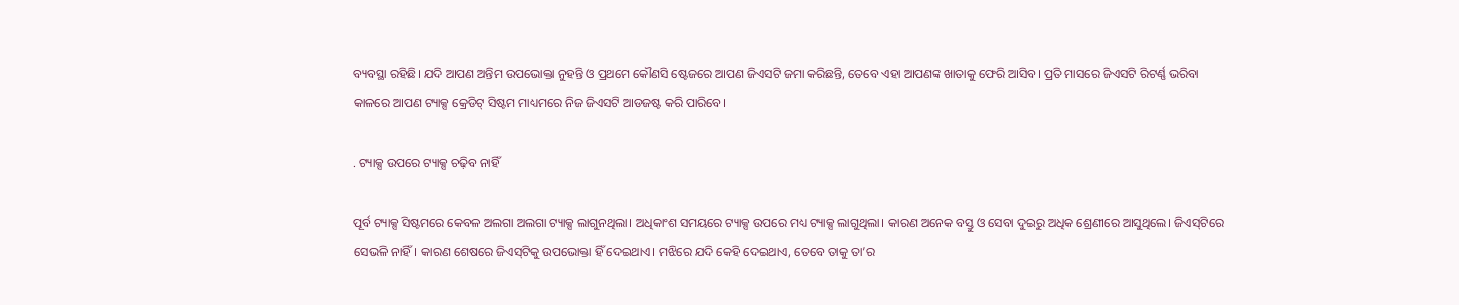ବ୍ୟବସ୍ଥା ରହିଛି। ଯଦି ଆପଣ ଅନ୍ତିମ ଉପଭୋକ୍ତା ନୁହନ୍ତି ଓ ପ୍ରଥମେ କୌଣସି ଷ୍ଟେଜରେ ଆପଣ ଜିଏସଟି ଜମା କରିଛନ୍ତି, ତେବେ ଏହା ଆପଣଙ୍କ ଖାତାକୁ ଫେରି ଆସିବ। ପ୍ରତି ମାସରେ ଜିଏସଟି ରିଟର୍ଣ୍ଣ ଭରିବା କାଳରେ ଆପଣ ଟ୍ୟାକ୍ସ କ୍ରେଡିଟ୍ ସିଷ୍ଟମ ମାଧ୍ୟମରେ ନିଜ ଜିଏସଟି ଆଡଜଷ୍ଟ କରି ପାରିବେ।

. ଟ୍ୟାକ୍ସ ଉପରେ ଟ୍ୟାକ୍ସ ଚଢ଼ିବ ନାହିଁ

ପୂର୍ବ ଟ୍ୟାକ୍ସ ସିଷ୍ଟମରେ କେବଳ ଅଲଗା ଅଲଗା ଟ୍ୟାକ୍ସ ଲାଗୁନଥିଲା। ଅଧିକାଂଶ ସମୟରେ ଟ୍ୟାକ୍ସ ଉପରେ ମଧ୍ୟ ଟ୍ୟାକ୍ସ ଲାଗୁଥିଲା। କାରଣ ଅନେକ ବସ୍ତୁ ଓ ସେବା ଦୁଇରୁ ଅଧିକ ଶ୍ରେଣୀରେ ଆସୁଥିଲେ। ଜିଏସ୍‌ଟିରେ ସେଭଳି ନାହିଁ। କାରଣ ଶେଷରେ ଜିଏସ୍‌ଟିକୁ ଉପଭୋକ୍ତା ହିଁ ଦେଇଥାଏ। ମଝିରେ ଯଦି କେହି ଦେଇଥାଏ, ତେବେ ତାକୁ ତା’ର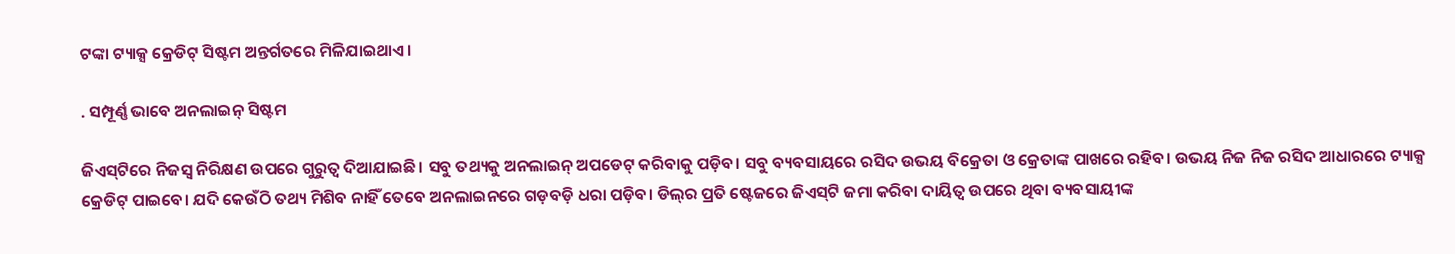ଟଙ୍କା ଟ୍ୟାକ୍ସ କ୍ରେଡିଟ୍ ସିଷ୍ଟମ ଅନ୍ତର୍ଗତରେ ମିଳିଯାଇଥାଏ।

. ସମ୍ପୂର୍ଣ୍ଣ ଭାବେ ଅନଲାଇନ୍ ସିଷ୍ଟମ

ଜିଏସ୍‌ଟିରେ ନିଜସ୍ୱ ନିରିକ୍ଷଣ ଉପରେ ଗୁରୁତ୍ୱ ଦିଆଯାଇଛି। ସବୁ ତଥ୍ୟକୁ ଅନଲାଇନ୍ ଅପଡେଟ୍ କରିବାକୁ ପଡ଼ିବ। ସବୁ ବ୍ୟବସାୟରେ ରସିଦ ଉଭୟ ବିକ୍ରେତା ଓ କ୍ରେତାଙ୍କ ପାଖରେ ରହିବ। ଉଭୟ ନିଜ ନିଜ ରସିଦ ଆଧାରରେ ଟ୍ୟାକ୍ସ କ୍ରେଡିଟ୍ ପାଇବେ। ଯଦି କେଉଁଠି ତଥ୍ୟ ମିଶିବ ନାହିଁ ତେବେ ଅନଲାଇନରେ ଗଡ଼ବଡ଼ି ଧରା ପଡ଼ିବ। ଡିଲ୍‌ର ପ୍ରତି ଷ୍ଟେଜରେ ଜିଏସ୍‌ଟି ଜମା କରିବା ଦାୟିତ୍ୱ ଉପରେ ଥିବା ବ୍ୟବସାୟୀଙ୍କ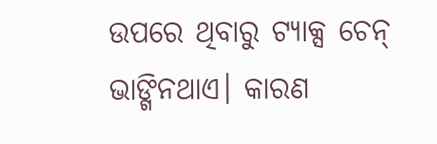ଉପରେ ଥିବାରୁ ଟ୍ୟାକ୍ସ ଚେନ୍ ଭାଙ୍ଗିନଥାଏ। କାରଣ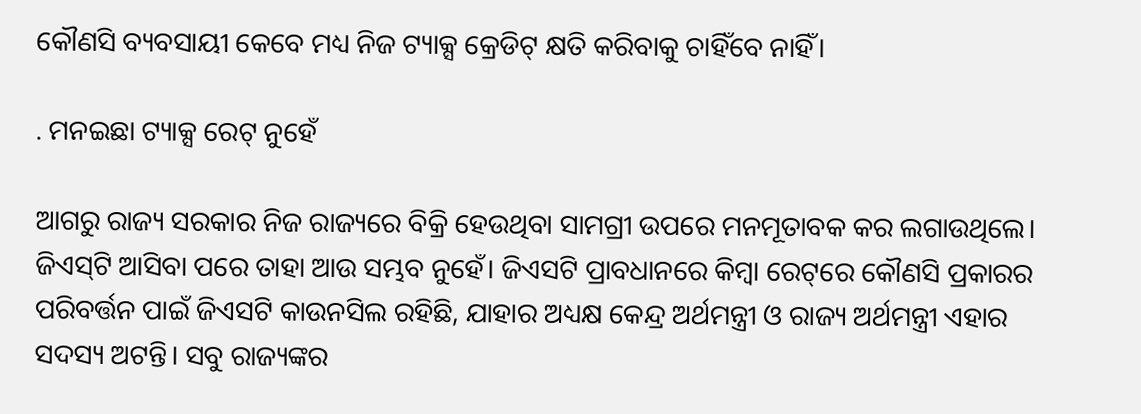କୌଣସି ବ୍ୟବସାୟୀ କେବେ ମଧ୍ୟ ନିଜ ଟ୍ୟାକ୍ସ କ୍ରେଡିଟ୍ କ୍ଷତି କରିବାକୁ ଚାହିଁବେ ନାହିଁ।

. ମନଇଛା ଟ୍ୟାକ୍ସ ରେଟ୍ ନୁହେଁ

ଆଗରୁ ରାଜ୍ୟ ସରକାର ନିଜ ରାଜ୍ୟରେ ବିକ୍ରି ହେଉଥିବା ସାମଗ୍ରୀ ଉପରେ ମନମୂତାବକ କର ଲଗାଉଥିଲେ। ଜିଏସ୍‌ଟି ଆସିବା ପରେ ତାହା ଆଉ ସମ୍ଭବ ନୁହେଁ। ଜିଏସଟି ପ୍ରାବଧାନରେ କିମ୍ବା ରେଟ୍‌ରେ କୌଣସି ପ୍ରକାରର ପରିବର୍ତ୍ତନ ପାଇଁ ଜିଏସଟି କାଉନସିଲ ରହିଛି, ଯାହାର ଅଧ୍ୟକ୍ଷ କେନ୍ଦ୍ର ଅର୍ଥମନ୍ତ୍ରୀ ଓ ରାଜ୍ୟ ଅର୍ଥମନ୍ତ୍ରୀ ଏହାର ସଦସ୍ୟ ଅଟନ୍ତି। ସବୁ ରାଜ୍ୟଙ୍କର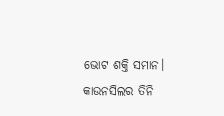ଭୋଟ ଶକ୍ତି ସମାନ। କାଉନସିଲର ତିନି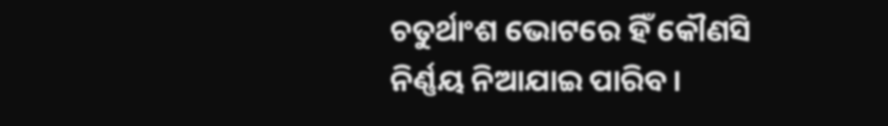ଚତୁର୍ଥାଂଶ ଭୋଟରେ ହିଁ କୌଣସି ନିର୍ଣ୍ଣୟ ନିଆଯାଇ ପାରିବ।